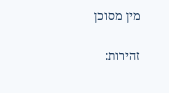מין מסוכן

זהירות: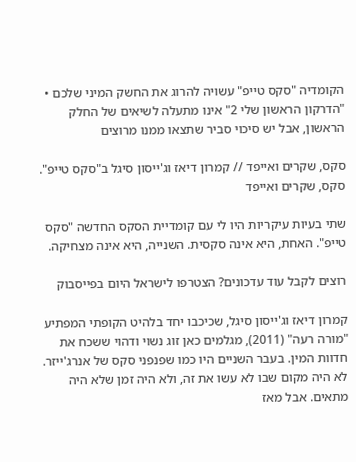הקומדיה "סקס טייפ" עשויה להרוג את החשק המיני שלכם • "הדרקון הראשון שלי 2" אינו מתעלה לשיאים של החלק הראשון, אבל יש סיכוי סביר שתצאו ממנו מרוצים

סקס, שקרים ואייפד // קמרון דיאז וג'ייסון סיגל ב"סקס טייפ". סקס, שקרים ואייפד

שתי בעיות עיקריות היו לי עם קומדיית הסקס החדשה "סקס טייפ". האחת, היא אינה סקסית. השנייה, היא אינה מצחיקה.

רוצים לקבל עוד עדכונים? הצטרפו לישראל היום בפייסבוק

קמרון דיאז וג'ייסון סיגל, שכיכבו יחד בלהיט הקופתי המפתיע "מורה רעה" (2011), מגלמים כאן זוג נשוי ודהוי ששכח את חדוות המין. בעבר השניים היו כמו שפנפני סקס של אנרג'ייזר. לא היה מקום שבו לא עשו את זה, ולא היה זמן שלא היה מתאים. אבל מאז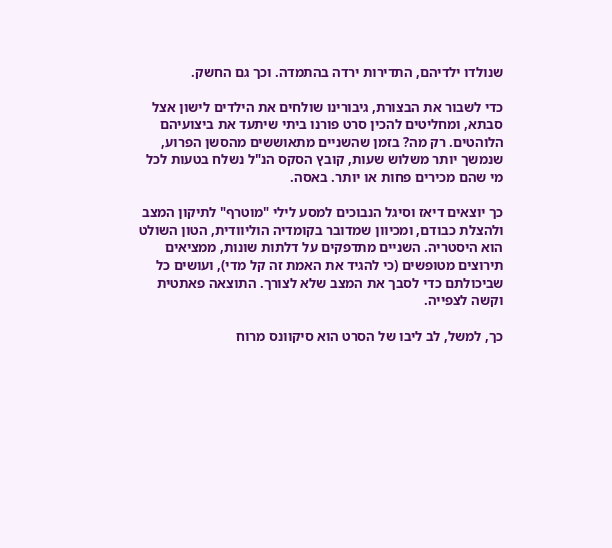שנולדו ילדיהם, התדירות ירדה בהתמדה. וכך גם החשק.

כדי לשבור את הבצורת, גיבורינו שולחים את הילדים לישון אצל סבתא, ומחליטים להכין סרט פורנו ביתי שיתעד את ביצועיהם הלוהטים. רק מה? בזמן שהשניים מתאוששים מהסשן הפרוע, שנמשך יותר משלוש שעות, קובץ הסקס הנ"ל נשלח בטעות לכל מי שהם מכירים פחות או יותר. באסה.

כך יוצאים דיאז וסיגל הנבוכים למסע לילי "מוטרף" לתיקון המצב ולהצלת כבודם, ומכיוון שמדובר בקומדיה הוליוודית, הטון השולט הוא היסטריה. השניים מתדפקים על דלתות שונות, ממציאים תירוצים מטופשים (כי להגיד את האמת זה קל מדי), ועושים כל שביכולתם כדי לסבך את המצב שלא לצורך. התוצאה פאתטית וקשה לצפייה.

כך, למשל, לב ליבו של הסרט הוא סיקוונס מרוח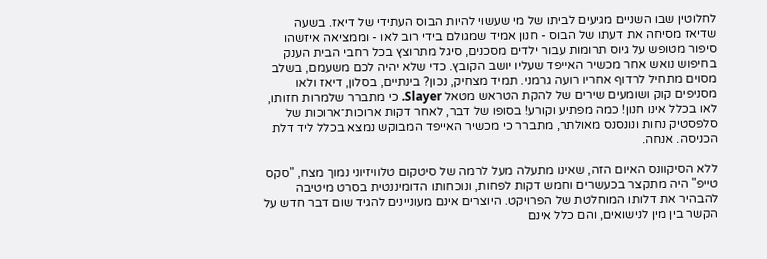לחלוטין שבו השניים מגיעים לביתו של מי שעשוי להיות הבוס העתידי של דיאז. בשעה שדיאז מסיחה את דעתו של הבוס - חנון אמיד שמגולם בידי רוב לאו - וממציאה איזשהו סיפור מטופש על גיוס תרומות עבור ילדים מסכנים, סיגל מתרוצץ בכל רחבי הבית הענק בחיפוש נואש אחר מכשיר האייפד שעליו יושב הקובץ. כדי שלא יהיה לכם משעמם, בשלב מסוים מתחיל לרדוף אחריו רועה גרמני. תמיד מצחיק, נכון? בינתיים, בסלון, דיאז ולאו מסניפים קוק ושומעים שירים של להקת הטראש מטאל Slayer. כי מתברר שלמרות חזותו, לאו בכלל אינו חנון! כמה מפתיע וקורע! בסופו של דבר, לאחר דקות ארוכות־ארוכות של סלפסטיק נחות ונונסנס מאולתר, מתברר כי מכשיר האייפד המבוקש נמצא בכלל ליד דלת הכניסה. אנחה.

ללא הסיקוונס האיום הזה, שאינו מתעלה מעל לרמה של סיטקום טלוויזיוני נמוך מצח, "סקס טייפ" היה מתקצר בכעשרים וחמש דקות לפחות, ונוכחותו הדומיננטית בסרט מיטיבה להבהיר את דלותו המוחלטת של הפרויקט. היוצרים אינם מעוניינים להגיד שום דבר חדש על הקשר בין מין לנישואים, והם כלל אינם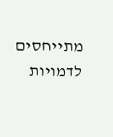מתייחסים לדמויות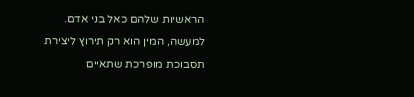הראשיות שלהם כאל בני אדם. למעשה, המין הוא רק תירוץ ליצירת תסבוכת מופרכת שתאיים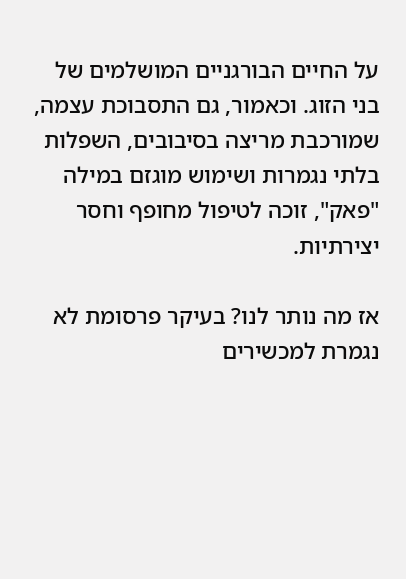על החיים הבורגניים המושלמים של בני הזוג. וכאמור, גם התסבוכת עצמה, שמורכבת מריצה בסיבובים, השפלות בלתי נגמרות ושימוש מוגזם במילה "פאק", זוכה לטיפול מחופף וחסר יצירתיות.

אז מה נותר לנו? בעיקר פרסומת לא נגמרת למכשירים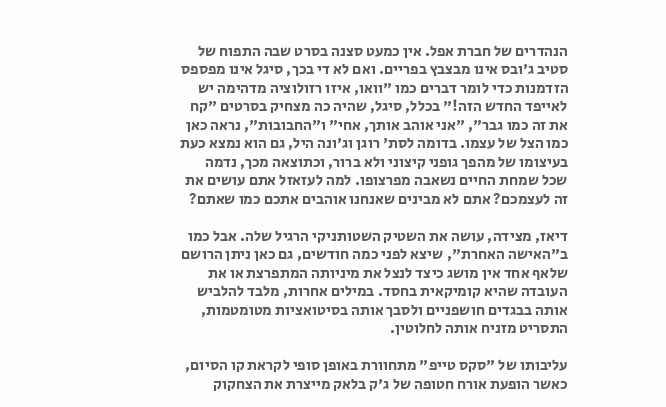הנהדרים של חברת אפל. אין כמעט סצנה בסרט שבה התפוח של סטיב ג'ובס אינו מבצבץ בפריים. ואם לא די בכך, סיגל אינו מפספס הזדמנות כדי לומר דברים כמו "וואו, איזו רזולוציה מדהימה יש לאייפד החדש הזה!" בכלל, סיגל, שהיה כה מצחיק בסרטים "קח את זה כמו גבר", "אני אוהב אותך, אחי" ו"החבובות", נראה כאן כמו הצל של עצמו. בדומה לסת' רוגן וג'ונה היל, גם הוא נמצא כעת בעיצומו של מהפך גופני קיצוני ולא ברור, וכתוצאה מכך, נדמה שכל שמחת החיים נשאבה מפרצופו. למה לעזאזל אתם עושים את זה לעצמכם? אתם לא מבינים שאנחנו אוהבים אתכם כמו שאתם?

דיאז, מצידה, עושה את השטיק השטותניקי הרגיל שלה. אבל כמו ב"האישה האחרת", שיצא לפני כמה חודשים, גם כאן ניתן הרושם שלאף אחד אין מושג כיצד לנצל את מיניותה המתפרצת או את העובדה שהיא קומיקאית בחסד. במילים אחרות, מלבד להלביש אותה בבגדים חושפניים ולסבך אותה בסיטואציות מטומטמות, התסריט מזניח אותה לחלוטין.

עליבותו של "סקס טייפ" מתחוורת באופן סופי לקראת קו הסיום, כאשר הופעת אורח חטופה של ג'ק בלאק מייצרת את הצחקוק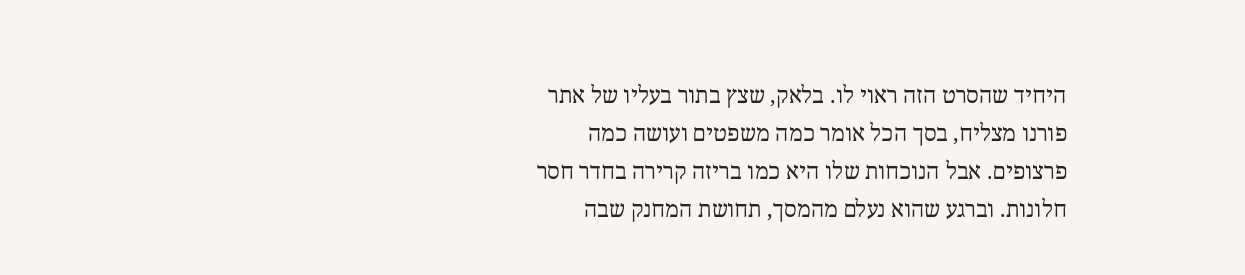היחיד שהסרט הזה ראוי לו. בלאק, שצץ בתור בעליו של אתר פורנו מצליח, בסך הכל אומר כמה משפטים ועושה כמה פרצופים. אבל הנוכחות שלו היא כמו בריזה קרירה בחדר חסר חלונות. וברגע שהוא נעלם מהמסך, תחושת המחנק שבה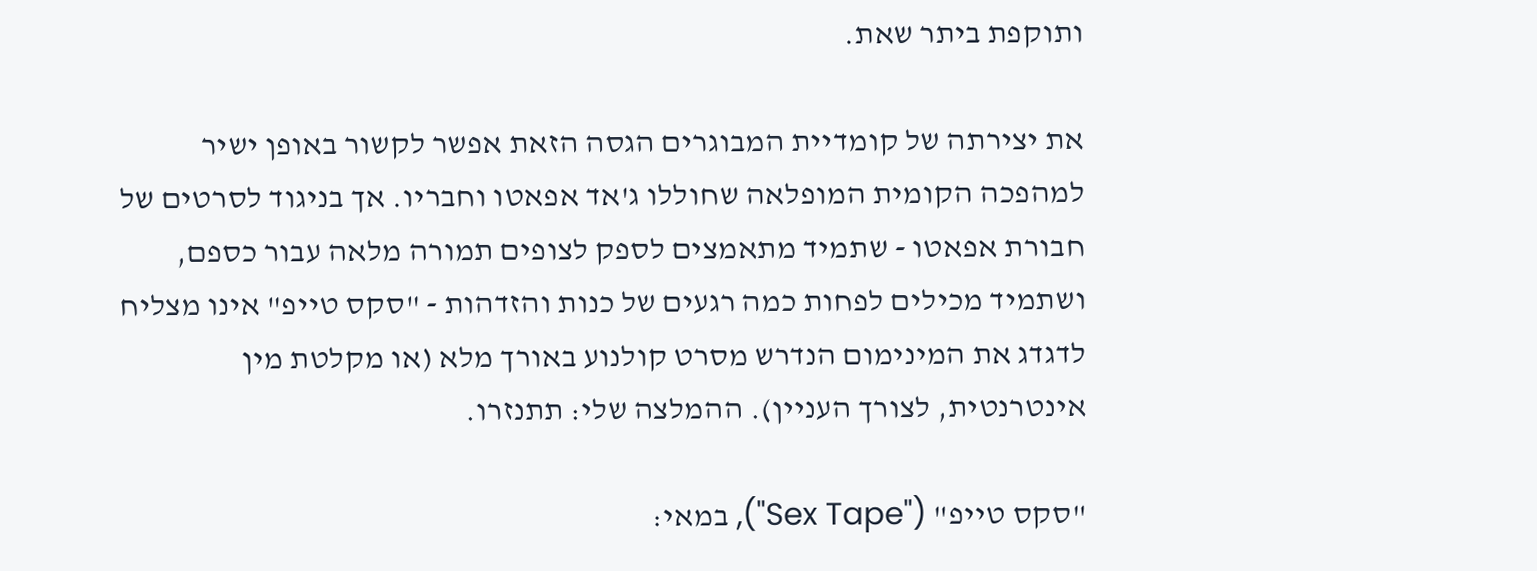ותוקפת ביתר שאת.

את יצירתה של קומדיית המבוגרים הגסה הזאת אפשר לקשור באופן ישיר למהפכה הקומית המופלאה שחוללו ג'אד אפאטו וחבריו. אך בניגוד לסרטים של חבורת אפאטו - שתמיד מתאמצים לספק לצופים תמורה מלאה עבור כספם, ושתמיד מכילים לפחות כמה רגעים של כנות והזדהות - "סקס טייפ" אינו מצליח לדגדג את המינימום הנדרש מסרט קולנוע באורך מלא (או מקלטת מין אינטרנטית, לצורך העניין). ההמלצה שלי: תתנזרו.

"סקס טייפ" ("Sex Tape"), במאי: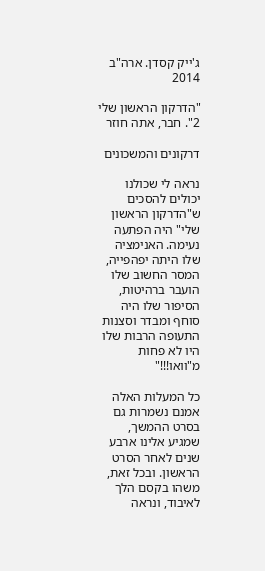ג'ייק קסדן. ארה"ב 2014

"הדרקון הראשון שלי 2". חבר, אתה חוזר

דרקונים והמשכונים

נראה לי שכולנו יכולים להסכים ש"הדרקון הראשון שלי" היה הפתעה נעימה. האנימציה שלו היתה יפהפייה, המסר החשוב שלו הועבר ברהיטות, הסיפור שלו היה סוחף ומבדר וסצנות התעופה הרבות שלו היו לא פחות מ"וואו!!!"

כל המעלות האלה אמנם נשמרות גם בסרט ההמשך, שמגיע אלינו ארבע שנים לאחר הסרט הראשון. ובכל זאת, משהו בקסם הלך לאיבוד, ונראה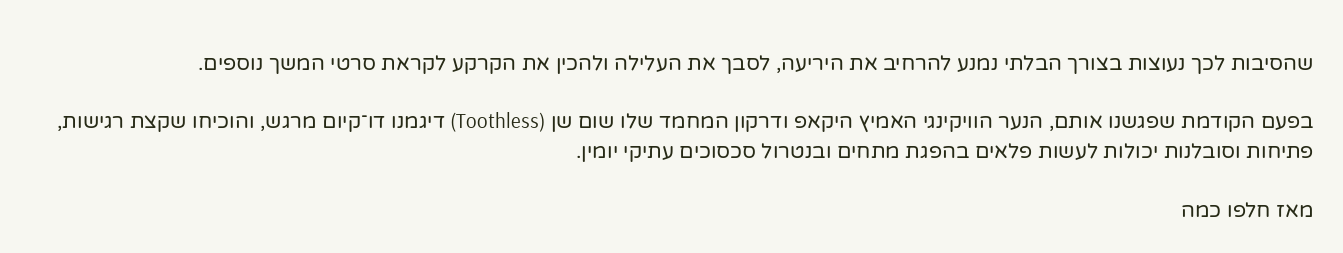שהסיבות לכך נעוצות בצורך הבלתי נמנע להרחיב את היריעה, לסבך את העלילה ולהכין את הקרקע לקראת סרטי המשך נוספים.

בפעם הקודמת שפגשנו אותם, הנער הוויקינגי האמיץ היקאפ ודרקון המחמד שלו שום שן (Toothless) דיגמנו דו־קיום מרגש, והוכיחו שקצת רגישות, פתיחות וסובלנות יכולות לעשות פלאים בהפגת מתחים ובנטרול סכסוכים עתיקי יומין.

מאז חלפו כמה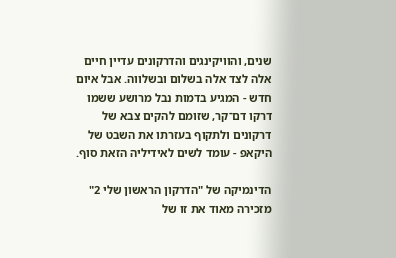שנים, והוויקינגים והדרקונים עדיין חיים אלה לצד אלה בשלום ובשלווה. אבל איום חדש - המגיע בדמות נבל מרושע ששמו דרקו דם־קר, שזומם להקים צבא של דרקונים ולתקוף בעזרתו את השבט של היקאפ - עומד לשים לאידיליה הזאת סוף.

הדינמיקה של "הדרקון הראשון שלי 2" מזכירה מאוד את זו של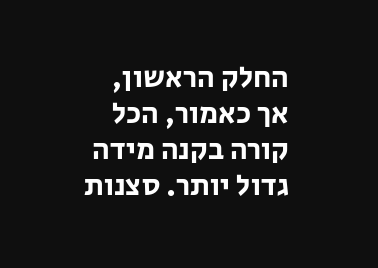החלק הראשון, אך כאמור, הכל קורה בקנה מידה גדול יותר. סצנות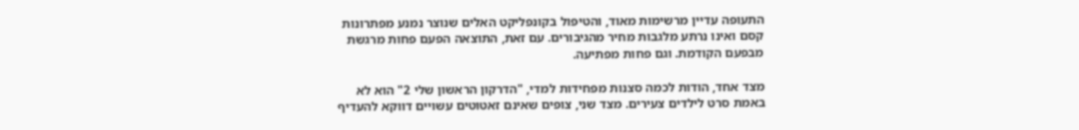התעופה עדיין מרשימות מאוד, והטיפול בקונפליקט האלים שנוצר נמנע מפתרונות קסם ואינו נרתע מלגבות מחיר מהגיבורים. עם זאת, התוצאה הפעם פחות מרגשת מבפעם הקודמת. וגם פחות מפתיעה.

מצד אחד, הודות לכמה סצנות מפחידות למדי, "הדרקון הראשון שלי 2" הוא לא באמת סרט לילדים צעירים. מצד שני, צופים שאינם זאטוטים עשויים דווקא להעדיף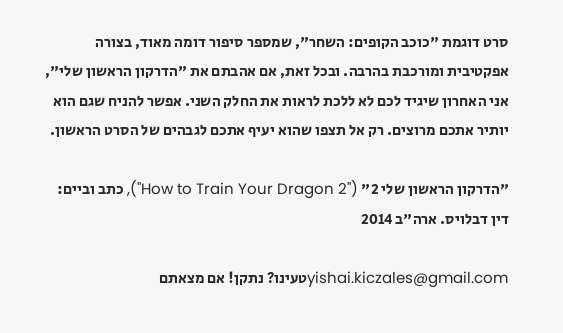סרט דוגמת "כוכב הקופים: השחר", שמספר סיפור דומה מאוד, בצורה אפקטיבית ומורכבת בהרבה. ובכל זאת, אם אהבתם את "הדרקון הראשון שלי", אני האחרון שיגיד לכם לא ללכת לראות את החלק השני. אפשר להניח שגם הוא יותיר אתכם מרוצים. רק אל תצפו שהוא יעיף אתכם לגבהים של הסרט הראשון.

"הדרקון הראשון שלי 2" ("How to Train Your Dragon 2"), כתב וביים: דין דבלויס. ארה"ב 2014

yishai.kiczales@gmail.comטעינו? נתקן! אם מצאתם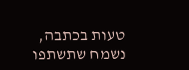טעות בכתבה, נשמח שתשתפו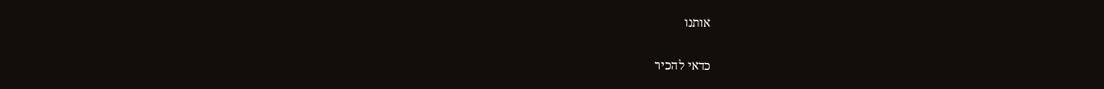אותנו

כדאי להכיר